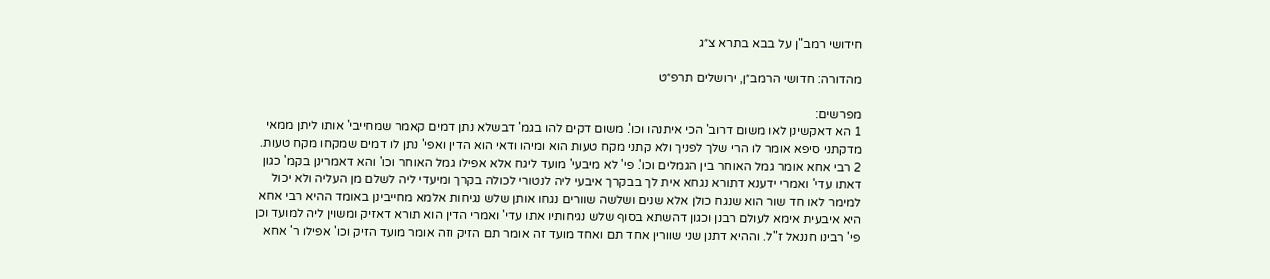חידושי רמב"ן על בבא בתרא צ״ג

מהדורה: חדושי הרמב״ן, ירושלים תרפ״ט

מפרשים:
1 הא דאקשינן לאו משום דרוב' הכי איתנהו וכו'. משום דקים להו בגמ' דבשלא נתן דמים קאמר שמחייבי' אותו ליתן ממאי מדקתני סיפא אומר לו הרי שלך לפניך ולא קתני מקח טעות הוא ומיהו ודאי הוא הדין ואפי' נתן לו דמים שמקחו מקח טעות.
2 רבי אחא אומר גמל האוחר בין הגמלים וכו'. פי' לא מיבעי' מועד ליגח אלא אפילו גמל האוחר וכו' והא דאמרינן בקמ' כגון דאתו עדי' ואמרי ידענא דתורא נגחא אית לך בבקרך איבעי ליה לנטורי לכולה בקרך ומיעדי ליה לשלם מן העליה ולא יכול למימר לאו חד שור הוא שנגח כולן אלא שנים ושלשה שוורים נגחו אותן שלש נגיחות אלמא מחייבינן באומד ההיא רבי אחא היא איבעית אימא לעולם רבנן וכגון דהשתא בסוף שלש נגיחותיו אתו עדי' ואמרי הדין הוא תורא דאזיק ומשוין ליה למועד וכן פי' רבינו חננאל ז"ל. וההיא דתנן שני שוורין אחד תם ואחד מועד זה אומר תם הזיק וזה אומר מועד הזיק וכו' אפילו ר' אחא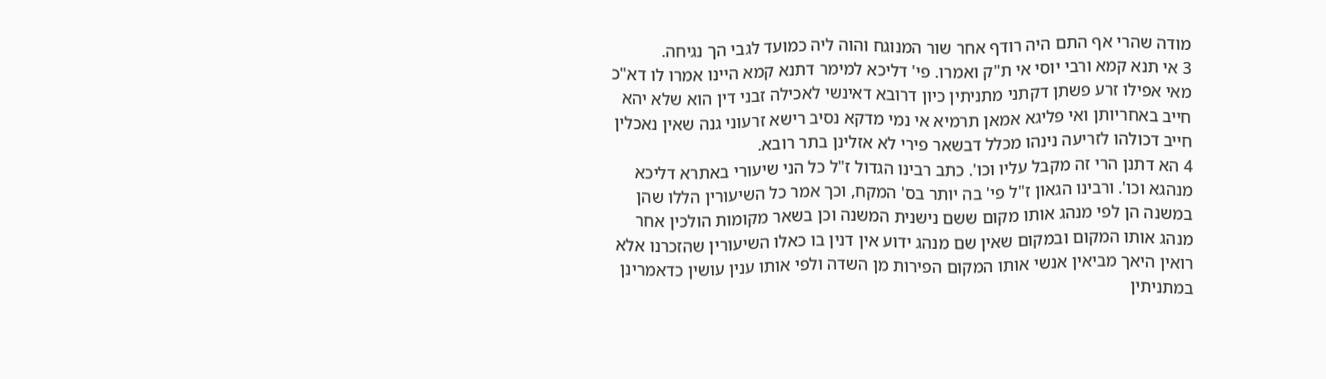מודה שהרי אף התם היה רודף אחר שור המנוגח והוה ליה כמועד לגבי הך נגיחה.
3 אי תנא קמא ורבי יוסי אי ת"ק ואמרו. פי' דליכא למימר דתנא קמא היינו אמרו לו דא"כ מאי אפילו זרע פשתן דקתני מתניתין כיון דרובא דאינשי לאכילה זבני דין הוא שלא יהא חייב באחריותן ואי פליגא אמאן תרמיא אי נמי מדקא נסיב רישא זרעוני גנה שאין נאכלין חייב דכולהו לזריעה נינהו מכלל דבשאר פירי לא אזלינן בתר רובא.
4 הא דתנן הרי זה מקבל עליו וכו'. כתב רבינו הגדול ז"ל כל הני שיעורי באתרא דליכא מנהגא וכו'. ורבינו הגאון ז"ל פי' בה יותר בס' המקח, וכך אמר כל השיעורין הללו שהן במשנה הן לפי מנהג אותו מקום ששם נישנית המשנה וכן בשאר מקומות הולכין אחר מנהג אותו המקום ובמקום שאין שם מנהג ידוע אין דנין בו כאלו השיעורין שהזכרנו אלא רואין היאך מביאין אנשי אותו המקום הפירות מן השדה ולפי אותו ענין עושין כדאמרינן במתניתין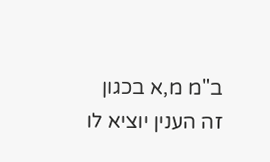ב"מ מ,א בכגון זה הענין יוציא לו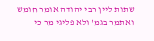שתות ליין רבי יהודה אומר חומש ואתמר בגמ' ולא פליגי מר כי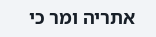אתריה ומר כי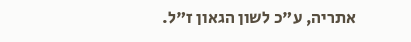אתריה, ע"כ לשון הגאון ז"ל.